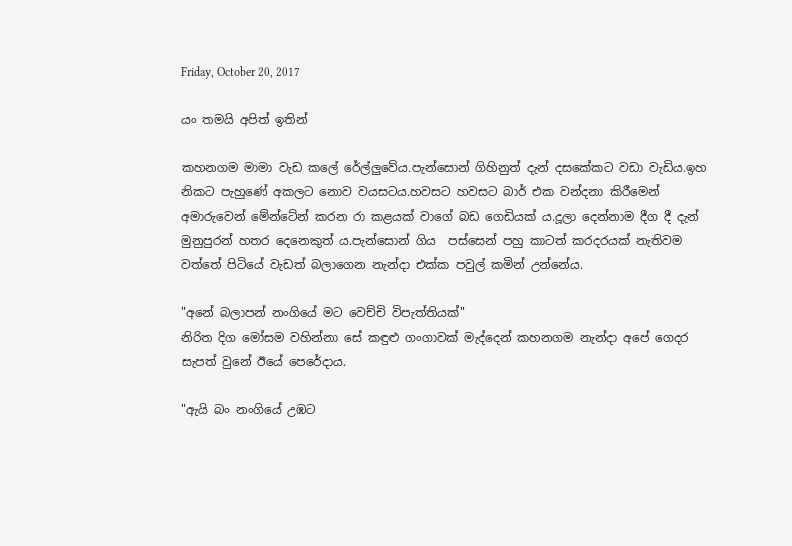Friday, October 20, 2017

යං තමයි අපිත් ඉතින්

කහනගම මාමා වැඩ කලේ රේල්ලුවේය.පැන්සොන් ගිහිනුත් දැන් දසකේකට වඩා වැඩිය.ඉහ නිකට පැහුණේ අකලට නොව වයසටය.හවසට හවසට බාර් එක වන්දනා කිරීමෙන් අමාරුවෙන් මේන්ටේන් කරන රා කළයක් වාගේ බඩ ගෙඩියක් ය.දූලා දෙන්නාම දීග දී දැන් මුනුපුරන් හතර දෙනෙකුත් ය.පැන්සොන් ගිය  පස්සෙන් පහු කාටත් කරදරයක් නැතිවම වත්තේ පිටියේ වැඩත් බලාගෙන නැන්දා එක්ක පවුල් කමින් උන්නේය.

"අනේ බලාපන් නංගියේ මට වෙච්චි විපැත්තියක්"
නිරිත දිග මෝසම වහින්නා සේ කඳුළු ගංගාවක් මැද්දෙන් කහනගම නැන්දා අපේ ගෙදර සැපත් වුනේ ඊයේ පෙරේදාය.

"ඇයි බං නංගියේ උඹට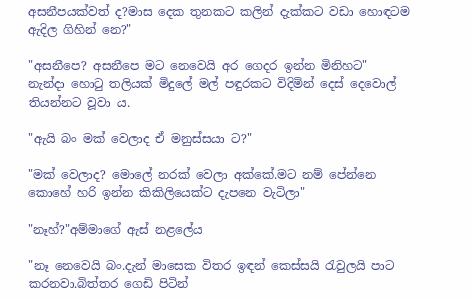අසනීපයක්වත් ද?මාස දෙක තුනකට කලින් දැක්කට වඩා හොඳටම ඇදිල ගිහින් නෙ?"

"අසනීපෙ? අසනීපෙ මට නෙවෙයි අර ගෙදර ඉන්න මිනිහට"
නැන්දා හොටු තලියක් මිදුලේ මල් පඳුරකට විදිමින් දෙස් දෙවොල් තියන්නට වූවා ය.

"ඇයි බං මක් වෙලාද ඒ මනුස්සයා ට?"

"මක් වෙලාද? මොලේ නරක් වෙලා අක්කේ.මට නම් පේන්නෙ කොහේ හරි ඉන්න කිකිලියෙක්ට දැපනෙ වැටිලා"

"නෑහ්?"අම්මාගේ ඇස් නළලේය

"නෑ නෙවෙයි බං.දැන් මාසෙක විතර ඉඳන් කෙස්සයි රැවුලයි පාට කරනවා.බිත්තර ගෙඩි පිටින්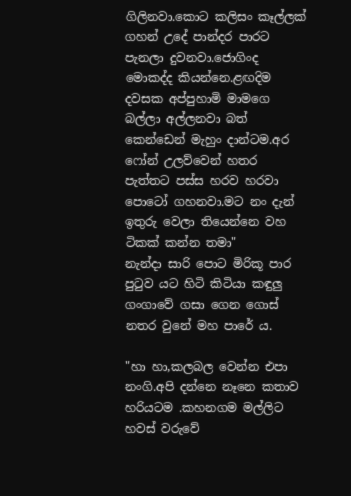ගිලිනවා.කොට කලිසං කෑල්ලක් ගහන් උදේ පාන්දර පාරට පැනලා දුවනවා.ජොගිංද මොකද්ද කියන්නෙ.ළඟදිම දවසක අප්පුහාමි මාමගෙ බල්ලා අල්ලනවා බත් කෙන්ඩෙන් මැහුං දාන්ටම.අර ෆෝන් උලව්වෙන් හතර පැත්තට පස්ස හරව හරවා  පොටෝ ගහනවා.මට නං දැන් ඉතුරු වෙලා තියෙන්නෙ වහ ටිකක් කන්න තමා"
නැන්දා සාරි පොට මිරිකූ පාර පුටුව යට හිටි කිටියා කඳුලු ගංගාවේ ගසා ගෙන ගොස් නතර වුනේ මහ පාරේ ය.

"හා හා,කලබල වෙන්න එපා නංගි.අපි දන්නෙ නෑනෙ කතාව හරියටම .කහනගම මල්ලිට හවස් වරුවේ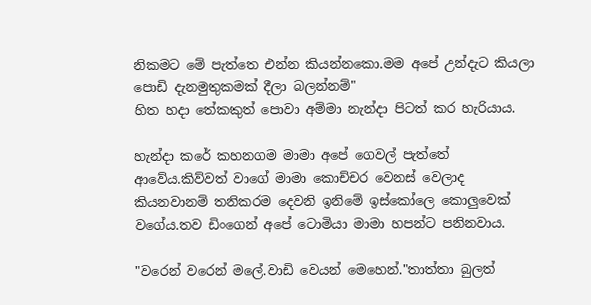නිකමට මේ පැත්තෙ එන්න කියන්නකො.මම අපේ උන්දැට කියලා පොඩි දැනමුතුකමක් දීලා බලන්නම්"
හිත හදා තේකකුත් පොවා අම්මා නැන්දා පිටත් කර හැරියාය.

හැන්දා කරේ කහනගම මාමා අපේ ගෙවල් පැත්තේ ආවේය.කිව්වත් වාගේ මාමා කොච්චර වෙනස් වෙලාද කියනවානම් තනිකරම දෙවනි ඉනිමේ ඉස්කෝලෙ කොලුවෙක් වගේය.තව ඩිංගෙන් අපේ ටොමියා මාමා හපන්ට පනිනවාය.

"වරෙන් වරෙන් මලේ.වාඩි වෙයන් මෙහෙන්."තාත්තා බුලත්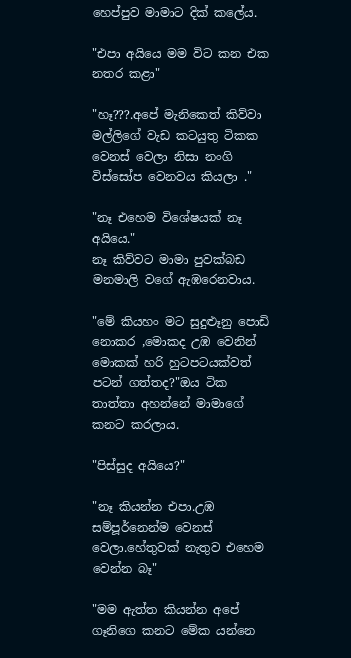හෙප්පුව මාමාට දික් කලේය.

"එපා අයියෙ මම විට කන එක නතර කළා"

"හෑ???.අපේ මැනිකෙත් කිව්වා මල්ලිගේ වැඩ කටයුතු ටිකක වෙනස් වෙලා නිසා නංගි විස්සෝප වෙනවය කියලා ."

"නෑ එහෙම විශේෂයක් නෑ අයියෙ."
නෑ කිව්වට මාමා පුවක්බඩ මනමාලි වගේ ඇඹරෙනවාය.

"මේ කියහං මට සුදුළූනු පොඩි නොකර ,මොකද උඹ වෙනින් මොකක් හරි හුටපටයක්වත් පටන් ගත්තද?"ඔය ටික තාත්තා අහන්නේ මාමාගේ කනට කරලාය.

"පිස්සුද අයියෙ?"

"නෑ කියන්න එපා.උඹ සම්පූර්නෙන්ම වෙනස් වෙලා.හේතුවක් නැතුව එහෙම වෙන්න බෑ"

"මම ඇත්ත කියන්න අපේ ගෑනිගෙ කනට මේක යන්නෙ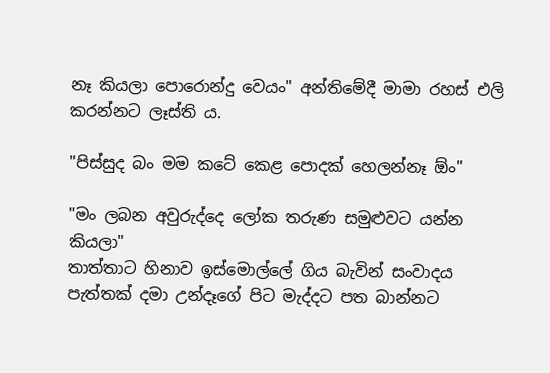නෑ කියලා පොරොන්දු වෙයං" අන්තිමේදී මාමා රහස් එලි කරන්නට ලෑස්ති ය.

"පිස්සුද බං මම කටේ කෙළ පොදක් හෙලන්නෑ ඕං"

"මං ලබන අවුරුද්දෙ ලෝක තරුණ සමුළුවට යන්න කියලා"
තාත්තාට හිනාව ඉස්මොල්ලේ ගිය බැවින් සංවාදය පැත්තක් දමා උන්දෑගේ පිට මැද්දට පත බාන්නට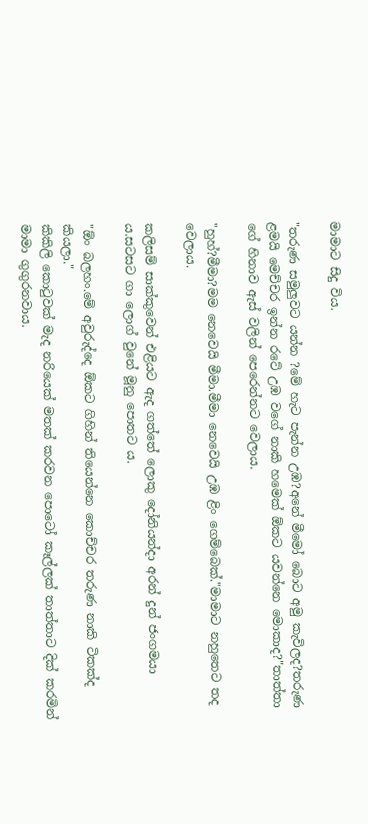මාමාට සිදු විය.

"තරුණ සමුලුවට යන්න ?මේ හැට පැන්න උඹ?අනේ මීමෝ බොට අමු කැවිලද?තරුණ ළමයි මෙච්චර ඉන්න රටේ උඹ වගේ නාකි හමෙක් ඕකට යවන්නෙ මොකාද?"තාත්තා ගේ හිනාව ඇස් වලින් පෙරෙන්නට වෙලාය.

"හුහ්?මීමා?මම නෙවෙයි මීමා.මීමා නෙවෙයි උඹ ළිං ගෙම්බෙක්."මාමාට නහුතෙට තද වෙලාය.

කලිසම් සාක්කුවෙන් එළියට ඇද ගත්තේ ලොකු දෝනියන්දා අරන් දුන් ජංගමයා ය.සටසට ගා ලොග් වුනේ මූනු පොතට ය.

"ඕං බලහං.මේ අවුරුද්දෙ ඕකට ගිහින් තියෙන්නෙ කොච්චර තරුණ නාකි ටිකක්ද කියලා."
කිකිලි කොටුවක් මැද නරියෙක් මතක් කරවන පොටෝ කෑල්ලක් තාත්තාට දික් කරමින් මාමා ගුගුරනවාය.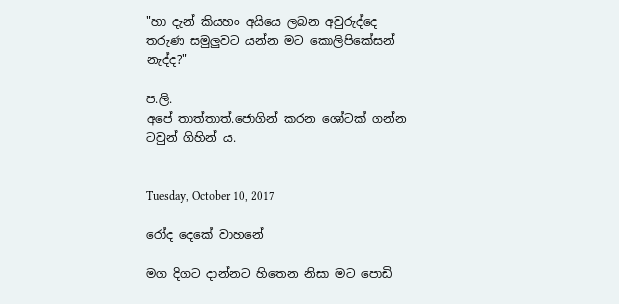"හා දැන් කියහං අයියෙ ලබන අවුරුද්දෙ තරුණ සමුලුවට යන්න මට කොලිපිකේසන් නැද්ද?"

ප.ලි.
අපේ තාත්තාත්.ජොගින් කරන ශෝටක් ගන්න ටවුන් ගිහින් ය.


Tuesday, October 10, 2017

රෝද දෙකේ වාහනේ

මග දිගට දාන්නට හිතෙන නිසා මට පොඩි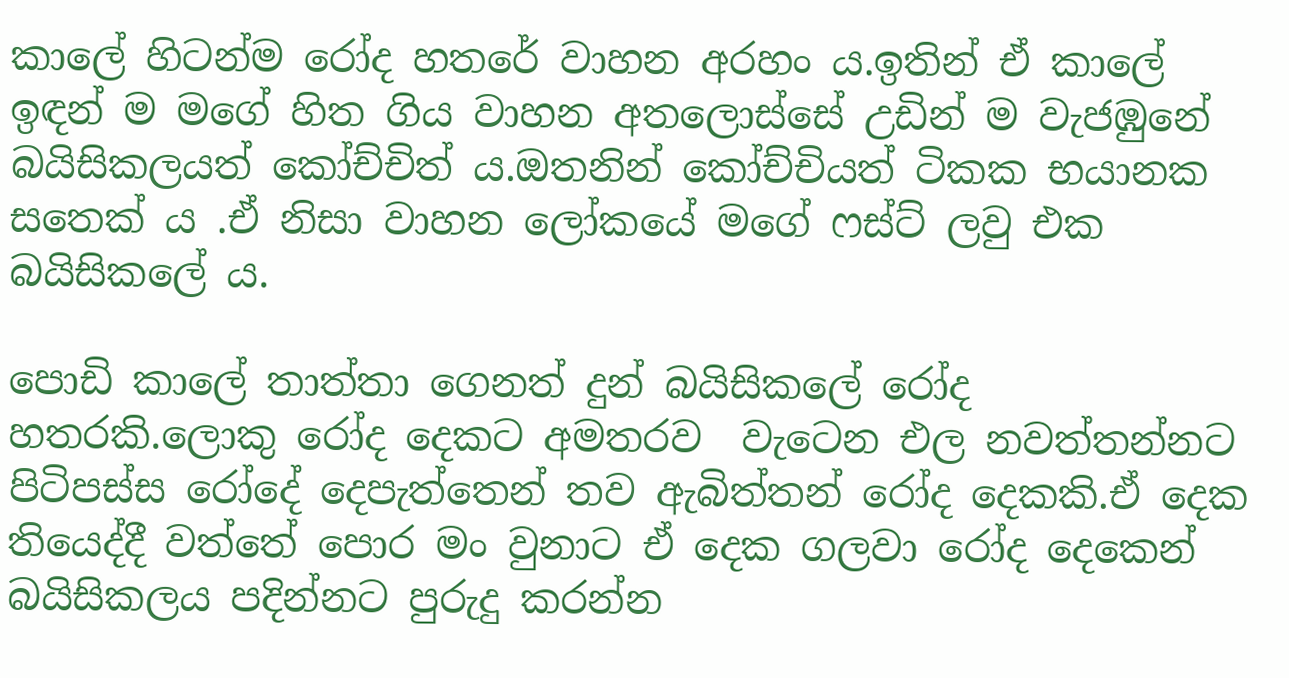කාලේ හිටන්ම රෝද හතරේ වාහන අරහං ය.ඉතින් ඒ කාලේ ඉඳන් ම මගේ හිත ගිය වාහන අතලොස්සේ උඩින් ම වැජඹුනේ බයිසිකලයත් කෝච්චිත් ය.ඔතනින් කෝච්චියත් ටිකක භයානක සතෙක් ය .ඒ නිසා වාහන ලෝකයේ මගේ ෆස්ට් ලවු එක  බයිසිකලේ ය.

පොඩි කාලේ තාත්තා ගෙනත් දුන් බයිසිකලේ රෝද හතරකි.ලොකු රෝද දෙකට අමතරව  වැටෙන එල නවත්තන්නට පිටිපස්ස රෝදේ දෙපැත්තෙන් තව ඇබිත්තන් රෝද දෙකකි.ඒ දෙක තියෙද්දී වත්තේ පොර මං වුනාට ඒ දෙක ගලවා රෝද දෙකෙන් බයිසිකලය පදින්නට පුරුදු කරන්න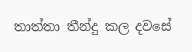තාත්තා තීන්දු කල දවසේ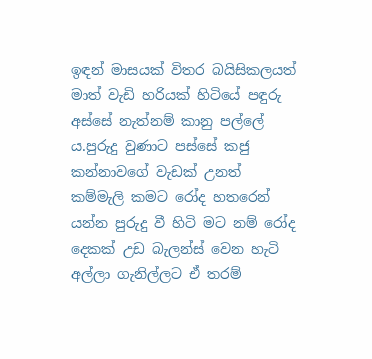ඉඳන් මාසයක් විතර බයිසිකලයත් මාත් වැඩි හරියක් හිටියේ පඳුරු  අස්සේ නැත්නම් කානු පල්ලේ ය.පුරුදු වුණාට පස්සේ කජු කන්නාවගේ වැඩක් උනත් කම්මැලි කමට රෝද හතරෙන් යන්න පුරුදු වී හිටි මට නම් රෝද දෙකක් උඩ බැලන්ස් වෙන හැටි අල්ලා ගැනිල්ලට ඒ තරම්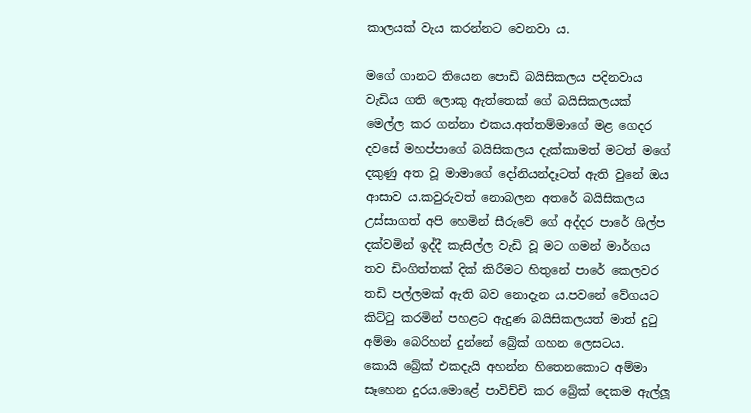කාලයක් වැය කරන්නට වෙනවා ය.

මගේ ගානට තියෙන පොඩි බයිසිකලය පදිනවාය වැඩිය ගති ලොකු ඇත්තෙක් ගේ බයිසිකලයක් මෙල්ල කර ගන්නා එකය.අත්තම්මාගේ මළ ගෙදර දවසේ මහප්පාගේ බයිසිකලය දැක්කාමත් මටත් මගේ දකුණු අත වූ මාමාගේ දෝනියන්දෑටත් ඇති වුනේ ඔය ආසාව ය.කවුරුවත් නොබලන අතරේ බයිසිකලය උස්සාගත් අපි හෙමින් සීරුවේ ගේ අද්දර පාරේ ශිල්ප දක්වමින් ඉද්දී කැසිල්ල වැඩි වූ මට ගමන් මාර්ගය තව ඩිංගිත්තක් දික් කිරීමට හිතුනේ පාරේ කෙලවර තඩි පල්ලමක් ඇති බව නොදැන ය.පවනේ වේගයට කිට්ටු කරමින් පහළට ඇදුණ බයිසිකලයත් මාත් දුටු අම්මා බෙරිහන් දුන්නේ බ්‍රේක් ගහන ලෙසටය.
කොයි බ්‍රේක් එකදැයි අහන්න හිතෙනකොට අම්මා සෑහෙන දුරය.මොළේ පාවිච්චි කර බ්‍රේක් දෙකම ඇල්ලූ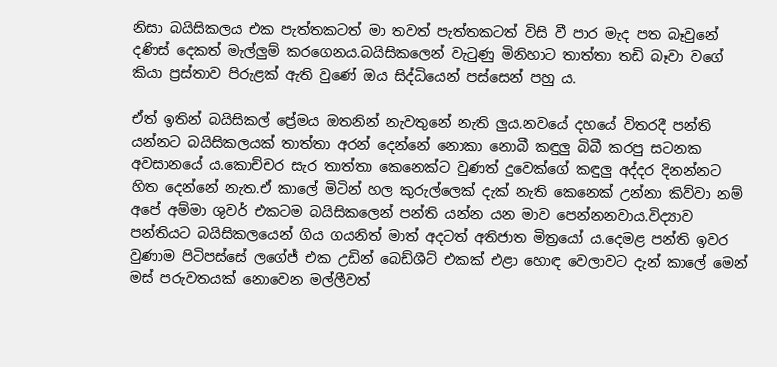නිසා බයිසිකලය එක පැත්තකටත් මා තවත් පැත්තකටත් විසි වී පාර මැද පත බෑවුනේ දණිස් දෙකත් මැල්ලුම් කරගෙනය.බයිසිකලෙන් වැටුණු මිනිහාට තාත්තා තඩි බෑවා වගේ කියා ප්‍රස්තාව පිරුළක් ඇති වුණේ ඔය සිද්ධියෙන් පස්සෙන් පහු ය.

ඒත් ඉතින් බයිසිකල් ප්‍රේමය ඔතනින් නැවතුනේ නැති ලුය.නවයේ දහයේ විතරදී පන්ති යන්නට බයිසිකලයක් තාත්තා අරන් දෙන්නේ නොකා නොබී කඳුලු බිබී කරපු සටනක අවසානයේ ය.කොච්චර සැර තාත්තා කෙනෙක්ට වුණත් දුවෙක්ගේ කඳුලු අද්දර දිනන්නට හිත දෙන්නේ නැත.ඒ කාලේ මිටින් හල කුරුල්ලෙක් දැක් නැති කෙනෙක් උන්නා කිව්වා නම් අපේ අම්මා ශුවර් එකටම බයිසිකලෙන් පන්ති යන්න යන මාව පෙන්නනවාය.විද්‍යාව පන්තියට බයිසිකලයෙන් ගිය ගයනිත් මාත් අදටත් අතිජාත මිත්‍රයෝ ය.දෙමළ පන්ති ඉවර වුණාම පිටිපස්සේ ලගේජ් එක උඩින් බෙඩ්ශීට් එකක් එළා හොඳ වෙලාවට දැන් කාලේ මෙන් මස් පරුවතයක් නොවෙන මල්ලීවත්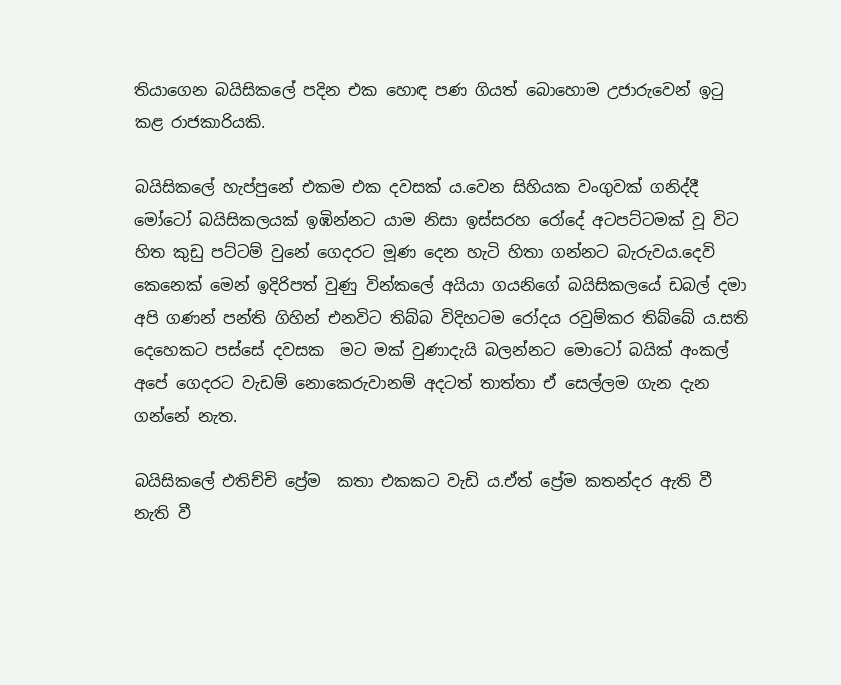තියාගෙන බයිසිකලේ පදින එක හොඳ පණ ගියත් බොහොම උජාරුවෙන් ඉටු කළ රාජකාරියකි.

බයිසිකලේ හැප්පුනේ එකම එක දවසක් ය.වෙන සිහියක වංගුවක් ගනිද්දී මෝටෝ බයිසිකලයක් ඉඹින්නට යාම නිසා ඉස්සරහ රෝදේ අටපට්ටමක් වූ විට හිත කුඩු පට්ටම් වුනේ ගෙදරට මූණ දෙන හැටි හිතා ගන්නට බැරුවය.දෙවි කෙනෙක් මෙන් ඉදිරිපත් වුණු වින්කලේ අයියා ගයනිගේ බයිසිකලයේ ඩබල් දමා අපි ගණන් පන්ති ගිහින් එනවිට තිබ්බ විදිහටම රෝදය රවුම්කර තිබ්බේ ය.සති දෙහෙකට පස්සේ දවසක  මට මක් වුණාදැයි බලන්නට මොටෝ බයික් අංකල් අපේ ගෙදරට වැඩම් නොකෙරුවානම් අදටත් තාත්තා ඒ සෙල්ලම ගැන දැන ගන්නේ නැත.

බයිසිකලේ එතිච්චි ප්‍රේම  කතා එකකට වැඩි ය.ඒත් ප්‍රේම කතන්දර ඇති වී නැති වී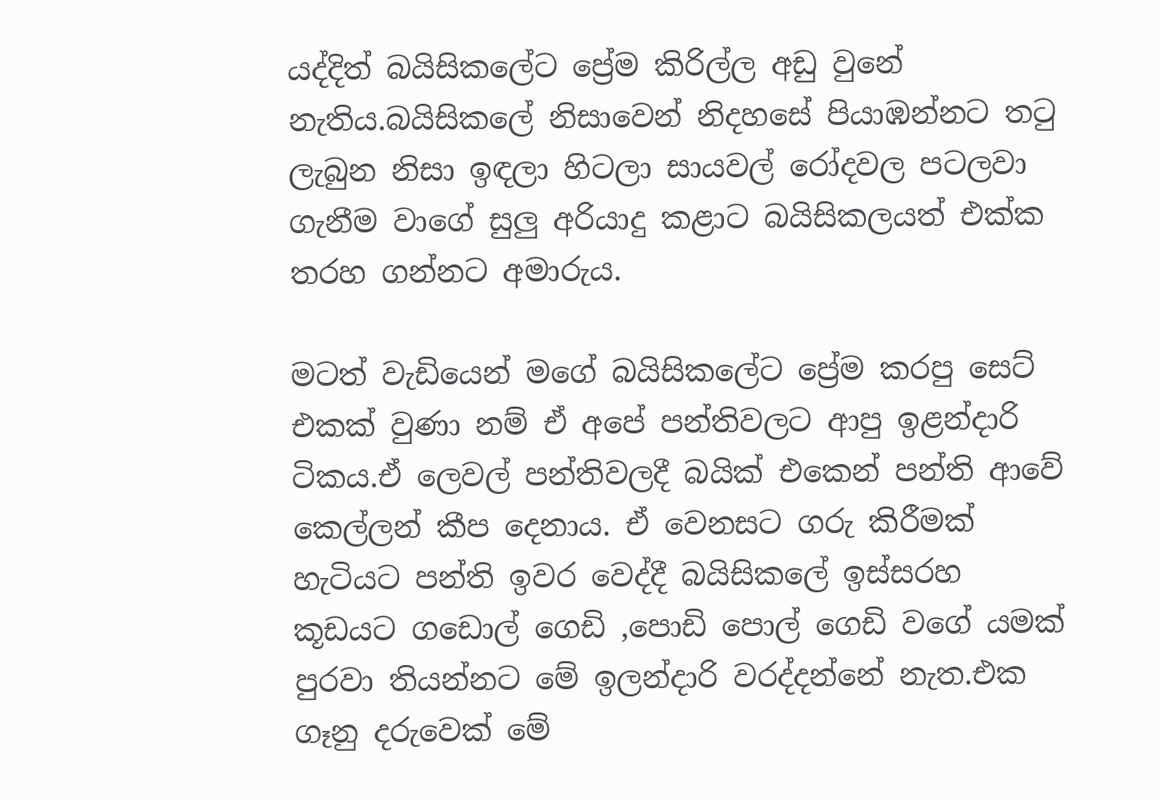යද්දිත් බයිසිකලේට ප්‍රේම කිරිල්ල අඩු වුනේ නැතිය.බයිසිකලේ නිසාවෙන් නිදහසේ පියාඹන්නට තටු ලැබුන නිසා ඉඳලා හිටලා සායවල් රෝදවල පටලවා ගැනීම වාගේ සුලු අරියාදු කළාට බයිසිකලයත් එක්ක තරහ ගන්නට අමාරුය.

මටත් වැඩියෙන් මගේ බයිසිකලේට ප්‍රේම කරපු සෙට් එකක් වුණා නම් ඒ අපේ පන්තිවලට ආපු ඉළන්දාරි ටිකය.ඒ ලෙවල් පන්තිවලදී බයික් එකෙන් පන්ති ආවේ කෙල්ලන් කීප දෙනාය. ඒ වෙනසට ගරු කිරීමක් හැටියට පන්ති ඉවර වෙද්දී බයිසිකලේ ඉස්සරහ කූඩයට ගඩොල් ගෙඩි ,පොඩි පොල් ගෙඩි වගේ යමක් පුරවා තියන්නට මේ ඉලන්දාරි වරද්දන්නේ නැත.එක ගෑනු දරුවෙක් මේ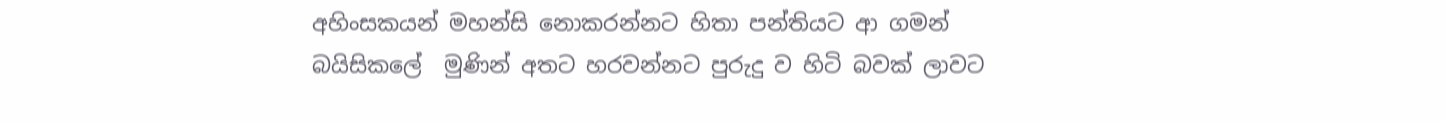අහිංසකයන් මහන්සි නොකරන්නට හිතා පන්තියට ආ ගමන් බයිසිකලේ  මුණින් අතට හරවන්නට පුරුදු ව හිටි බවක් ලාවට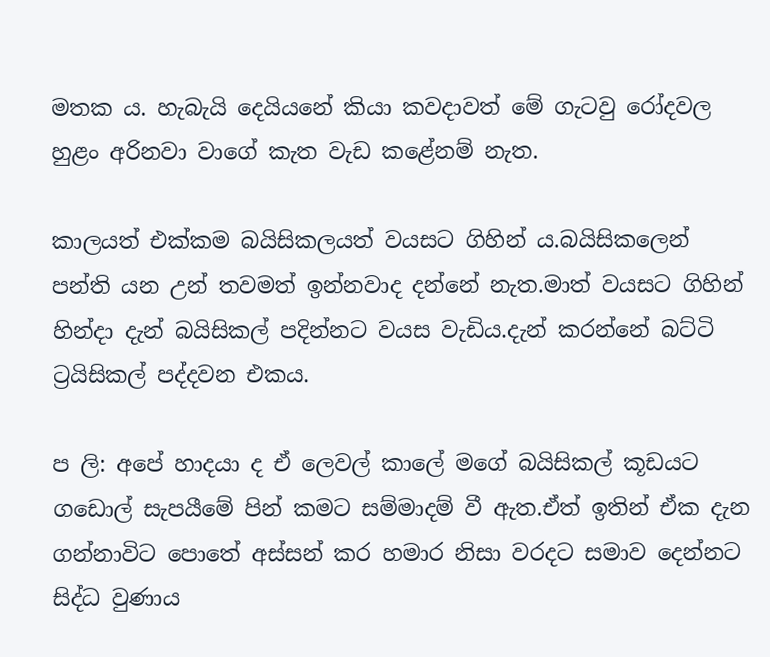මතක ය. හැබැයි දෙයියනේ කියා කවදාවත් මේ ගැටවු රෝදවල හුළං අරිනවා වාගේ කැත වැඩ කළේනම් නැත.

කාලයත් එක්කම බයිසිකලයත් වයසට ගිහින් ය.බයිසිකලෙන් පන්ති යන උන් තවමත් ඉන්නවාද දන්නේ නැත.මාත් වයසට ගිහින්  හින්දා දැන් බයිසිකල් පදින්නට වයස වැඩිය.දැන් කරන්නේ බට්ටි ට්‍රයිසිකල් පද්දවන එකය.

ප ලි: අපේ හාදයා ද ඒ ලෙවල් කාලේ මගේ බයිසිකල් කූඩයට ගඩොල් සැපයීමේ පින් කමට සම්මාදම් වී ඇත.ඒත් ඉතින් ඒක දැන ගන්නාවිට පොතේ අස්සන් කර හමාර නිසා වරදට සමාව දෙන්නට සිද්ධ වුණාය